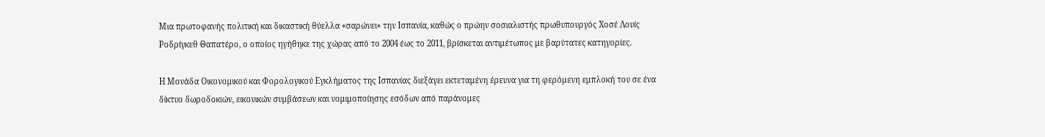Μια πρωτοφανής πολιτική και δικαστική θύελλα «σαρώνει» την Ισπανία, καθώς ο πρώην σοσιαλιστής πρωθυπουργός Χοσέ Λουίς Ροδρίγκεθ Θαπατέρο, ο οποίος ηγήθηκε της χώρας από το 2004 έως το 2011, βρίσκεται αντιμέτωπος με βαρύτατες κατηγορίες.

Η Μονάδα Οικονομικού και Φορολογικού Εγκλήματος της Ισπανίας διεξάγει εκτεταμένη έρευνα για τη φερόμενη εμπλοκή του σε ένα δίκτυο δωροδοκιών, εικονικών συμβάσεων και νομιμοποίησης εσόδων από παράνομες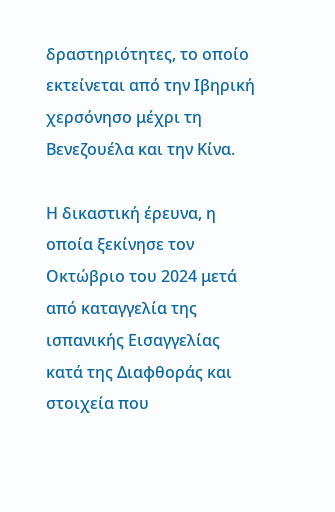δραστηριότητες, το οποίο εκτείνεται από την Ιβηρική χερσόνησο μέχρι τη Βενεζουέλα και την Κίνα.

Η δικαστική έρευνα, η οποία ξεκίνησε τον Οκτώβριο του 2024 μετά από καταγγελία της ισπανικής Εισαγγελίας κατά της Διαφθοράς και στοιχεία που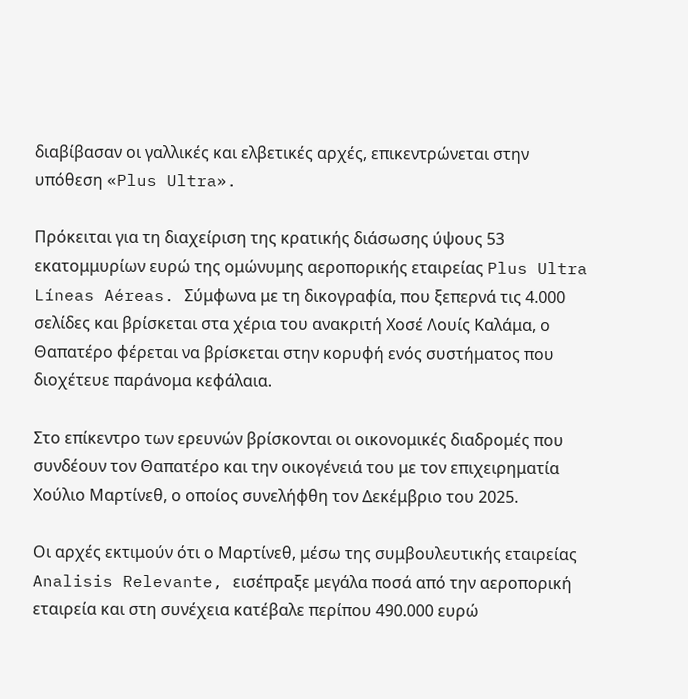διαβίβασαν οι γαλλικές και ελβετικές αρχές, επικεντρώνεται στην υπόθεση «Plus Ultra».

Πρόκειται για τη διαχείριση της κρατικής διάσωσης ύψους 53 εκατομμυρίων ευρώ της ομώνυμης αεροπορικής εταιρείας Plus Ultra Líneas Aéreas. Σύμφωνα με τη δικογραφία, που ξεπερνά τις 4.000 σελίδες και βρίσκεται στα χέρια του ανακριτή Χοσέ Λουίς Καλάμα, ο Θαπατέρο φέρεται να βρίσκεται στην κορυφή ενός συστήματος που διοχέτευε παράνομα κεφάλαια.

Στο επίκεντρο των ερευνών βρίσκονται οι οικονομικές διαδρομές που συνδέουν τον Θαπατέρο και την οικογένειά του με τον επιχειρηματία Χούλιο Μαρτίνεθ, ο οποίος συνελήφθη τον Δεκέμβριο του 2025.

Οι αρχές εκτιμούν ότι ο Μαρτίνεθ, μέσω της συμβουλευτικής εταιρείας Analisis Relevante, εισέπραξε μεγάλα ποσά από την αεροπορική εταιρεία και στη συνέχεια κατέβαλε περίπου 490.000 ευρώ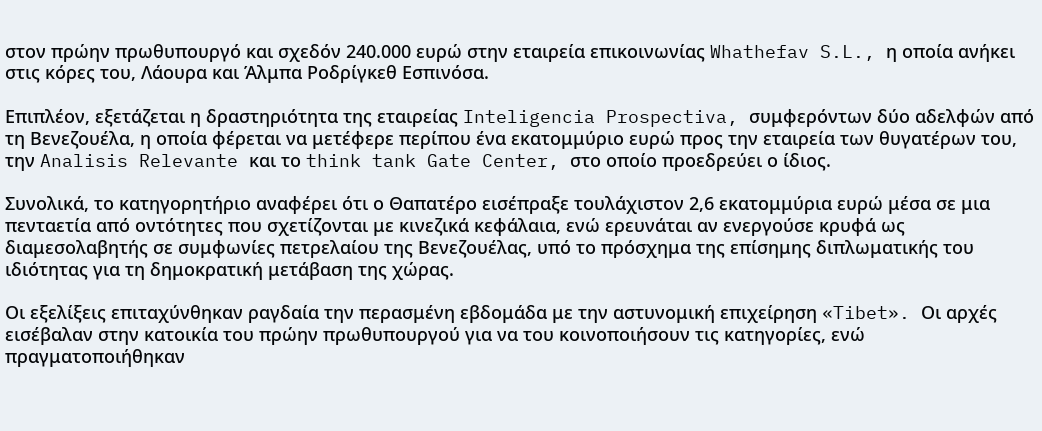στον πρώην πρωθυπουργό και σχεδόν 240.000 ευρώ στην εταιρεία επικοινωνίας Whathefav S.L., η οποία ανήκει στις κόρες του, Λάουρα και Άλμπα Ροδρίγκεθ Εσπινόσα.

Επιπλέον, εξετάζεται η δραστηριότητα της εταιρείας Inteligencia Prospectiva, συμφερόντων δύο αδελφών από τη Βενεζουέλα, η οποία φέρεται να μετέφερε περίπου ένα εκατομμύριο ευρώ προς την εταιρεία των θυγατέρων του, την Analisis Relevante και το think tank Gate Center, στο οποίο προεδρεύει ο ίδιος.

Συνολικά, το κατηγορητήριο αναφέρει ότι ο Θαπατέρο εισέπραξε τουλάχιστον 2,6 εκατομμύρια ευρώ μέσα σε μια πενταετία από οντότητες που σχετίζονται με κινεζικά κεφάλαια, ενώ ερευνάται αν ενεργούσε κρυφά ως διαμεσολαβητής σε συμφωνίες πετρελαίου της Βενεζουέλας, υπό το πρόσχημα της επίσημης διπλωματικής του ιδιότητας για τη δημοκρατική μετάβαση της χώρας.

Οι εξελίξεις επιταχύνθηκαν ραγδαία την περασμένη εβδομάδα με την αστυνομική επιχείρηση «Tibet». Οι αρχές εισέβαλαν στην κατοικία του πρώην πρωθυπουργού για να του κοινοποιήσουν τις κατηγορίες, ενώ πραγματοποιήθηκαν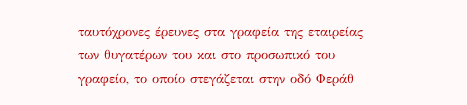ταυτόχρονες έρευνες στα γραφεία της εταιρείας των θυγατέρων του και στο προσωπικό του γραφείο, το οποίο στεγάζεται στην οδό Φεράθ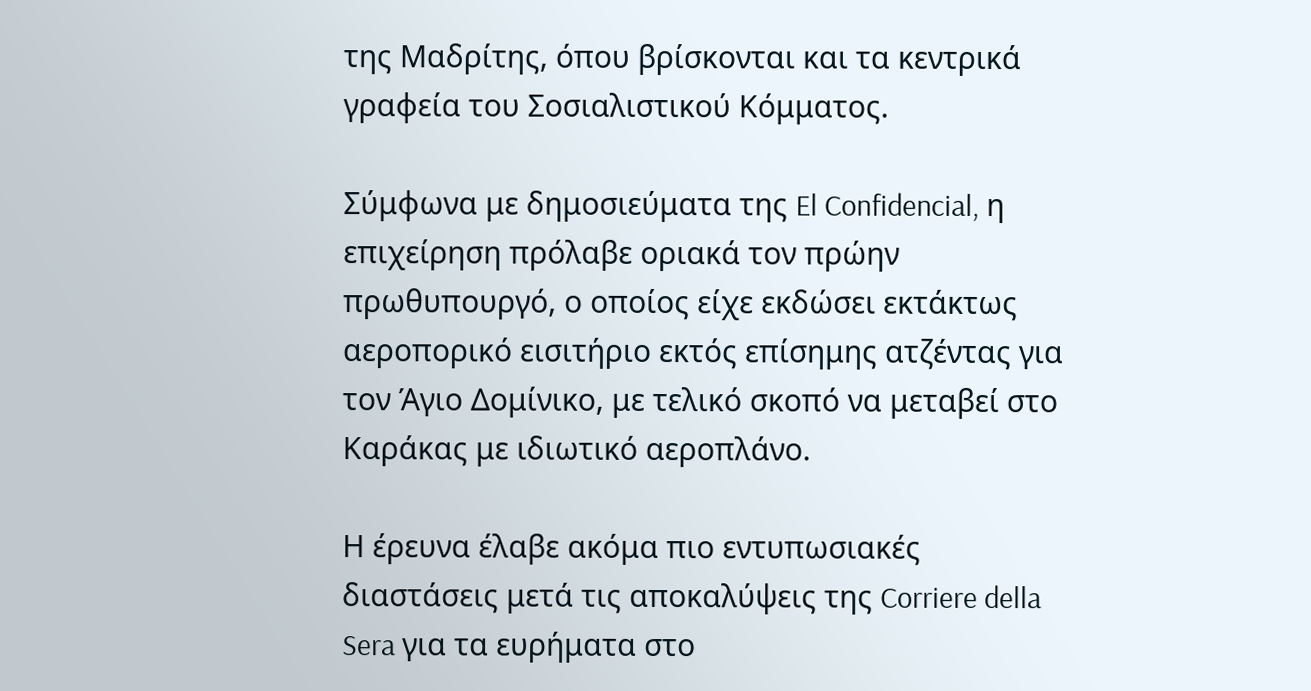της Μαδρίτης, όπου βρίσκονται και τα κεντρικά γραφεία του Σοσιαλιστικού Κόμματος.

Σύμφωνα με δημοσιεύματα της El Confidencial, η επιχείρηση πρόλαβε οριακά τον πρώην πρωθυπουργό, ο οποίος είχε εκδώσει εκτάκτως αεροπορικό εισιτήριο εκτός επίσημης ατζέντας για τον Άγιο Δομίνικο, με τελικό σκοπό να μεταβεί στο Καράκας με ιδιωτικό αεροπλάνο.

Η έρευνα έλαβε ακόμα πιο εντυπωσιακές διαστάσεις μετά τις αποκαλύψεις της Corriere della Sera για τα ευρήματα στο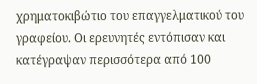χρηματοκιβώτιο του επαγγελματικού του γραφείου. Οι ερευνητές εντόπισαν και κατέγραψαν περισσότερα από 100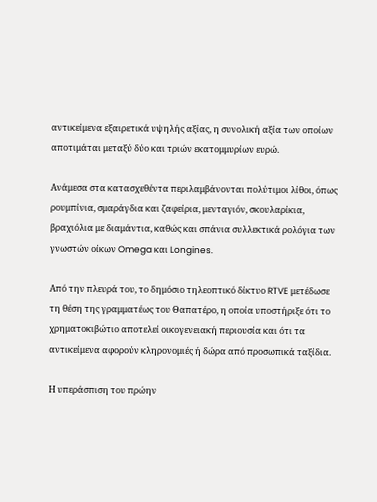αντικείμενα εξαιρετικά υψηλής αξίας, η συνολική αξία των οποίων αποτιμάται μεταξύ δύο και τριών εκατομμυρίων ευρώ.

Ανάμεσα στα κατασχεθέντα περιλαμβάνονται πολύτιμοι λίθοι, όπως ρουμπίνια, σμαράγδια και ζαφείρια, μενταγιόν, σκουλαρίκια, βραχιόλια με διαμάντια, καθώς και σπάνια συλλεκτικά ρολόγια των γνωστών οίκων Omega και Longines.

Από την πλευρά του, το δημόσιο τηλεοπτικό δίκτυο RTVE μετέδωσε τη θέση της γραμματέως του Θαπατέρο, η οποία υποστήριξε ότι το χρηματοκιβώτιο αποτελεί οικογενειακή περιουσία και ότι τα αντικείμενα αφορούν κληρονομιές ή δώρα από προσωπικά ταξίδια.

Η υπεράσπιση του πρώην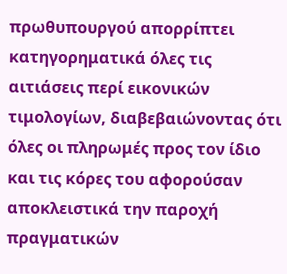πρωθυπουργού απορρίπτει κατηγορηματικά όλες τις αιτιάσεις περί εικονικών τιμολογίων, διαβεβαιώνοντας ότι όλες οι πληρωμές προς τον ίδιο και τις κόρες του αφορούσαν αποκλειστικά την παροχή πραγματικών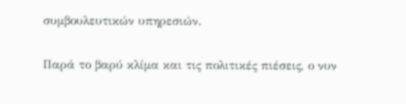συμβουλευτικών υπηρεσιών.

Παρά το βαρύ κλίμα και τις πολιτικές πιέσεις, ο νυν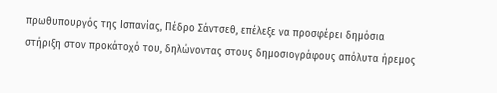πρωθυπουργός της Ισπανίας, Πέδρο Σάντσεθ, επέλεξε να προσφέρει δημόσια στήριξη στον προκάτοχό του, δηλώνοντας στους δημοσιογράφους απόλυτα ήρεμος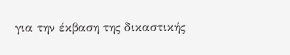για την έκβαση της δικαστικής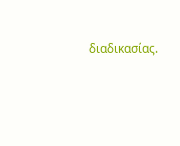διαδικασίας.